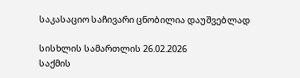საკასაციო საჩივარი ცნობილია დაუშვებლად

სისხლის სამართლის 26.02.2026
საქმის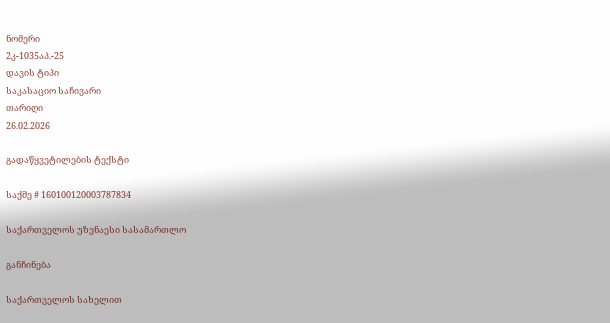ნომერი
2კ-1035აპ.-25
დავის ტიპი
საკასაციო საჩივარი
თარიღი
26.02.2026

გადაწყვეტილების ტექსტი

საქმე # 160100120003787834

საქართველოს უზენაესი სასამართლო

განჩინება

საქართველოს სახელით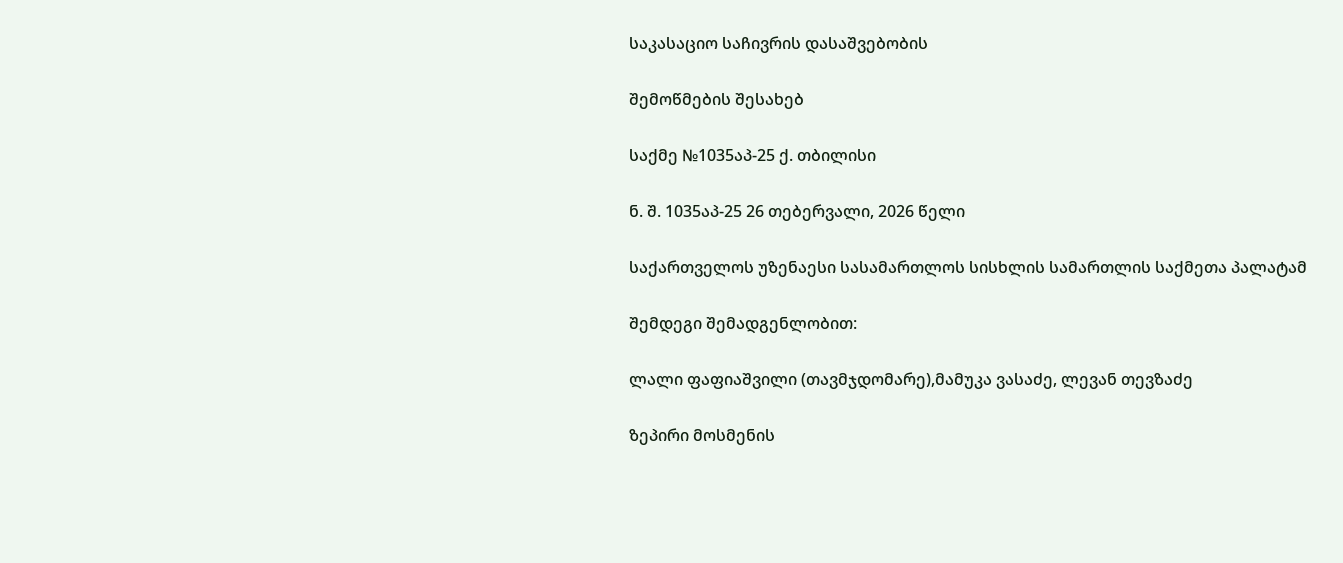საკასაციო საჩივრის დასაშვებობის

შემოწმების შესახებ

საქმე №1035აპ-25 ქ. თბილისი

ნ. შ. 1035აპ-25 26 თებერვალი, 2026 წელი

საქართველოს უზენაესი სასამართლოს სისხლის სამართლის საქმეთა პალატამ

შემდეგი შემადგენლობით:

ლალი ფაფიაშვილი (თავმჯდომარე),მამუკა ვასაძე, ლევან თევზაძე

ზეპირი მოსმენის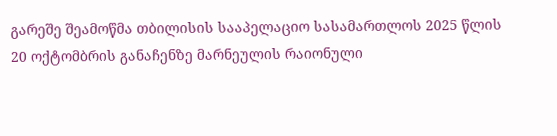გარეშე შეამოწმა თბილისის სააპელაციო სასამართლოს 2025 წლის 20 ოქტომბრის განაჩენზე მარნეულის რაიონული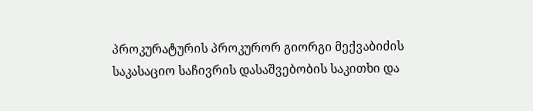პროკურატურის პროკურორ გიორგი მექვაბიძის საკასაციო საჩივრის დასაშვებობის საკითხი და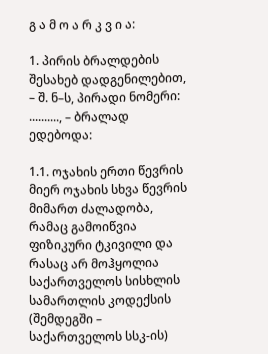გ ა მ ო ა რ კ ვ ი ა:

1. პირის ბრალდების შესახებ დადგენილებით, – შ. ნ–ს, პირადი ნომერი: .........., – ბრალად ედებოდა:

1.1. ოჯახის ერთი წევრის მიერ ოჯახის სხვა წევრის მიმართ ძალადობა, რამაც გამოიწვია ფიზიკური ტკივილი და რასაც არ მოჰყოლია საქართველოს სისხლის სამართლის კოდექსის (შემდეგში – საქართველოს სსკ-ის)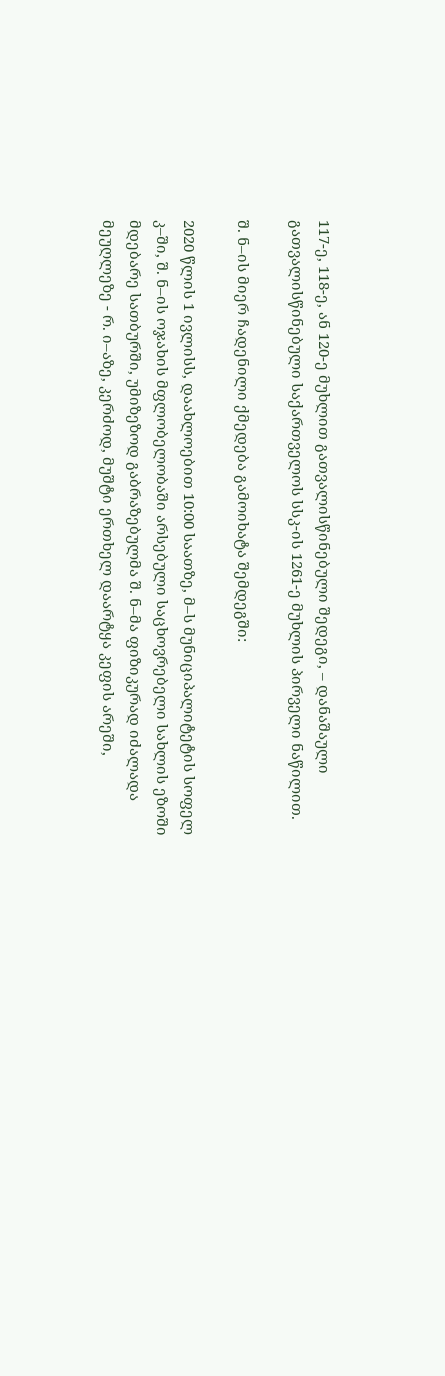117-ე, 118-ე, ან 120-ე მუხლით გათვალისწინებული შედეგი, – დანაშაული გათვალისწინებული საქართველოს სსკ-ის 1261-ე მუხლის პირველი ნაწილით.

შ. ნ–ის მიერ ჩადენილი ქმედება გამოიხატა შემდეგში:

2020 წლის 1 ივლისს, დაახლოებით 10:00 საათზე, მ–ს მუნიციპალიტეტის სოფელ კ–ში, შ. ნ–ის ოჯახის მფლობელობაში არსებული საცხოვრებელი სახლის ეზოში მდებარე სათბურში, უმიზეზოდ გაბრაზებულმა შ. ნ–მა ფიზიკურად იძალადა მეუღლეზე - რ. ი–აზე, კერძოდ, მუშტი ერთხელ დაარტყა კეფის არეში,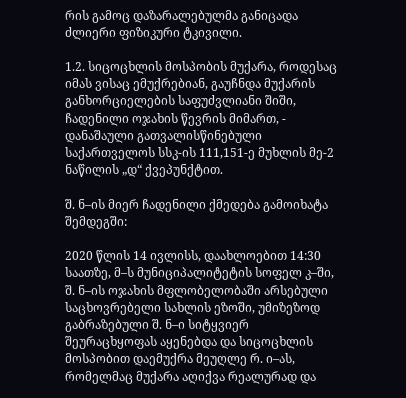რის გამოც დაზარალებულმა განიცადა ძლიერი ფიზიკური ტკივილი.

1.2. სიცოცხლის მოსპობის მუქარა, როდესაც იმას ვისაც ემუქრებიან, გაუჩნდა მუქარის განხორციელების საფუძვლიანი შიში, ჩადენილი ოჯახის წევრის მიმართ, - დანაშაული გათვალისწინებული საქართველოს სსკ-ის 111,151-ე მუხლის მე-2 ნაწილის „დ“ ქვეპუნქტით.

შ. ნ–ის მიერ ჩადენილი ქმედება გამოიხატა შემდეგში:

2020 წლის 14 ივლისს, დაახლოებით 14:30 საათზე, მ–ს მუნიციპალიტეტის სოფელ კ–ში, შ. ნ–ის ოჯახის მფლობელობაში არსებული საცხოვრებელი სახლის ეზოში, უმიზეზოდ გაბრაზებული შ. ნ–ი სიტყვიერ შეურაცხყოფას აყენებდა და სიცოცხლის მოსპობით დაემუქრა მეუღლე რ. ი–ას, რომელმაც მუქარა აღიქვა რეალურად და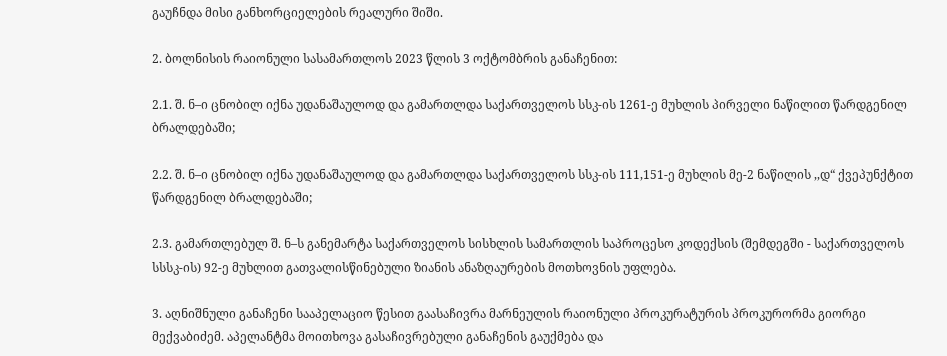გაუჩნდა მისი განხორციელების რეალური შიში.

2. ბოლნისის რაიონული სასამართლოს 2023 წლის 3 ოქტომბრის განაჩენით:

2.1. შ. ნ–ი ცნობილ იქნა უდანაშაულოდ და გამართლდა საქართველოს სსკ-ის 1261-ე მუხლის პირველი ნაწილით წარდგენილ ბრალდებაში;

2.2. შ. ნ–ი ცნობილ იქნა უდანაშაულოდ და გამართლდა საქართველოს სსკ-ის 111,151-ე მუხლის მე-2 ნაწილის ,,დ“ ქვეპუნქტით წარდგენილ ბრალდებაში;

2.3. გამართლებულ შ. ნ–ს განემარტა საქართველოს სისხლის სამართლის საპროცესო კოდექსის (შემდეგში - საქართველოს სსსკ-ის) 92-ე მუხლით გათვალისწინებული ზიანის ანაზღაურების მოთხოვნის უფლება.

3. აღნიშნული განაჩენი სააპელაციო წესით გაასაჩივრა მარნეულის რაიონული პროკურატურის პროკურორმა გიორგი მექვაბიძემ. აპელანტმა მოითხოვა გასაჩივრებული განაჩენის გაუქმება და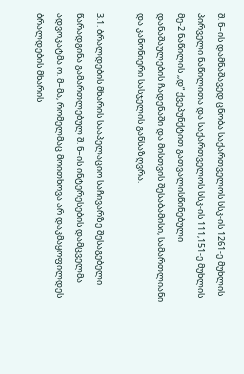შ. ნ–ის დამნაშავედ ცნობა საქართველოს სსკ-ის 1261-ე მუხლის პირველი ნაწილითა და საქართველოს სსკ-ის 111,151-ე მუხლის მე-2 ნაწილის ,,დ“ ქვეპუნქტით გათვალისწინებული დანაშაულების ჩადენაში და მისთვის შესაბამისი, სამართლიანი და კანონიერი სასჯელის განსაზღვრა.

3.1. ბრალდების მხარის სააპელაციო საჩივარზე შესაგებელი წარადგინა გამართლებულ შ. ნ–ის ინტერესების დამცველმა ადვოკატმა ო. მ–მა, რომელმაც მოითხოვა არ დაკმაყოფილდეს ბრალდების მხარის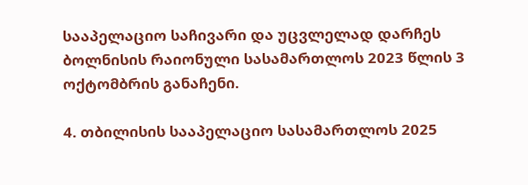სააპელაციო საჩივარი და უცვლელად დარჩეს ბოლნისის რაიონული სასამართლოს 2023 წლის 3 ოქტომბრის განაჩენი.

4. თბილისის სააპელაციო სასამართლოს 2025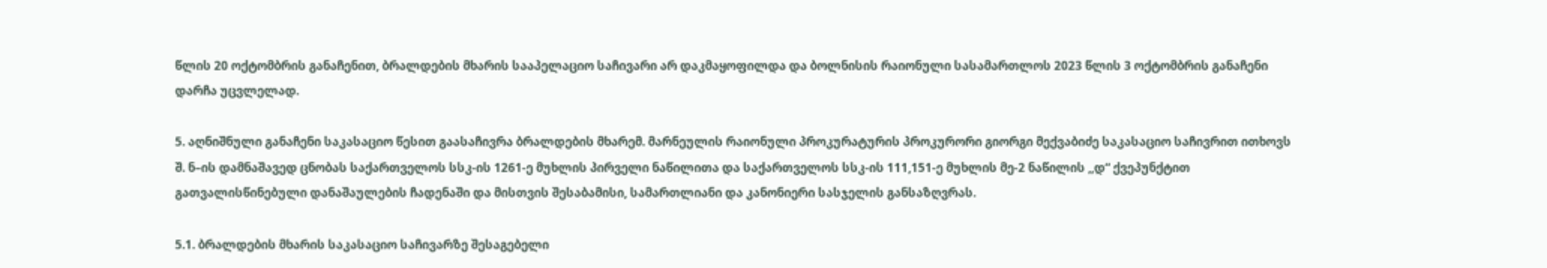წლის 20 ოქტომბრის განაჩენით, ბრალდების მხარის სააპელაციო საჩივარი არ დაკმაყოფილდა და ბოლნისის რაიონული სასამართლოს 2023 წლის 3 ოქტომბრის განაჩენი დარჩა უცვლელად.

5. აღნიშნული განაჩენი საკასაციო წესით გაასაჩივრა ბრალდების მხარემ. მარნეულის რაიონული პროკურატურის პროკურორი გიორგი მექვაბიძე საკასაციო საჩივრით ითხოვს შ. ნ–ის დამნაშავედ ცნობას საქართველოს სსკ-ის 1261-ე მუხლის პირველი ნაწილითა და საქართველოს სსკ-ის 111,151-ე მუხლის მე-2 ნაწილის ,,დ“ ქვეპუნქტით გათვალისწინებული დანაშაულების ჩადენაში და მისთვის შესაბამისი, სამართლიანი და კანონიერი სასჯელის განსაზღვრას.

5.1. ბრალდების მხარის საკასაციო საჩივარზე შესაგებელი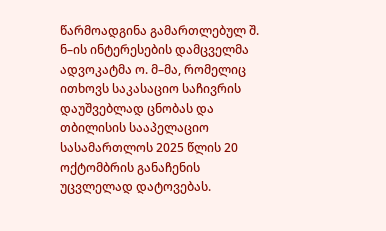წარმოადგინა გამართლებულ შ. ნ–ის ინტერესების დამცველმა ადვოკატმა ო. მ–მა, რომელიც ითხოვს საკასაციო საჩივრის დაუშვებლად ცნობას და თბილისის სააპელაციო სასამართლოს 2025 წლის 20 ოქტომბრის განაჩენის უცვლელად დატოვებას.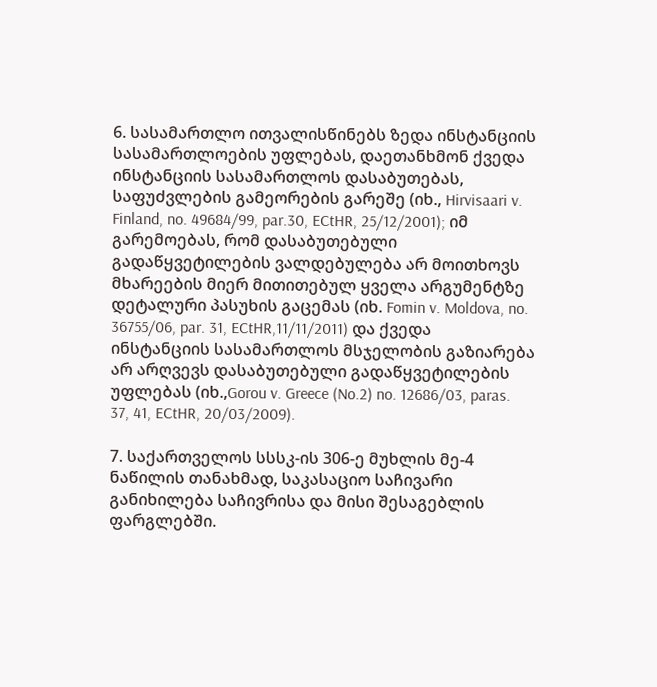6. სასამართლო ითვალისწინებს ზედა ინსტანციის სასამართლოების უფლებას, დაეთანხმონ ქვედა ინსტანციის სასამართლოს დასაბუთებას, საფუძვლების გამეორების გარეშე (იხ., Hirvisaari v. Finland, no. 49684/99, par.30, ECtHR, 25/12/2001); იმ გარემოებას, რომ დასაბუთებული გადაწყვეტილების ვალდებულება არ მოითხოვს მხარეების მიერ მითითებულ ყველა არგუმენტზე დეტალური პასუხის გაცემას (იხ. Fomin v. Moldova, no. 36755/06, par. 31, ECtHR,11/11/2011) და ქვედა ინსტანციის სასამართლოს მსჯელობის გაზიარება არ არღვევს დასაბუთებული გადაწყვეტილების უფლებას (იხ.,Gorou v. Greece (No.2) no. 12686/03, paras. 37, 41, ECtHR, 20/03/2009).

7. საქართველოს სსსკ-ის 306-ე მუხლის მე-4 ნაწილის თანახმად, საკასაციო საჩივარი განიხილება საჩივრისა და მისი შესაგებლის ფარგლებში.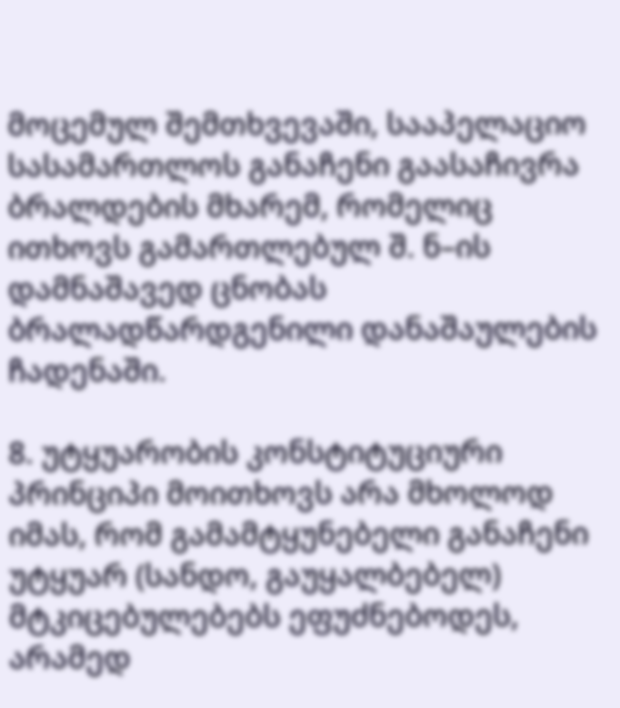მოცემულ შემთხვევაში, სააპელაციო სასამართლოს განაჩენი გაასაჩივრა ბრალდების მხარემ, რომელიც ითხოვს გამართლებულ შ. ნ–ის დამნაშავედ ცნობას ბრალადწარდგენილი დანაშაულების ჩადენაში.

8. უტყუარობის კონსტიტუციური პრინციპი მოითხოვს არა მხოლოდ იმას, რომ გამამტყუნებელი განაჩენი უტყუარ (სანდო, გაუყალბებელ) მტკიცებულებებს ეფუძნებოდეს, არამედ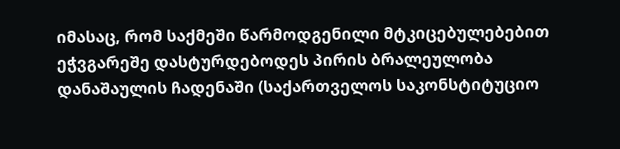იმასაც, რომ საქმეში წარმოდგენილი მტკიცებულებებით ეჭვგარეშე დასტურდებოდეს პირის ბრალეულობა დანაშაულის ჩადენაში (საქართველოს საკონსტიტუციო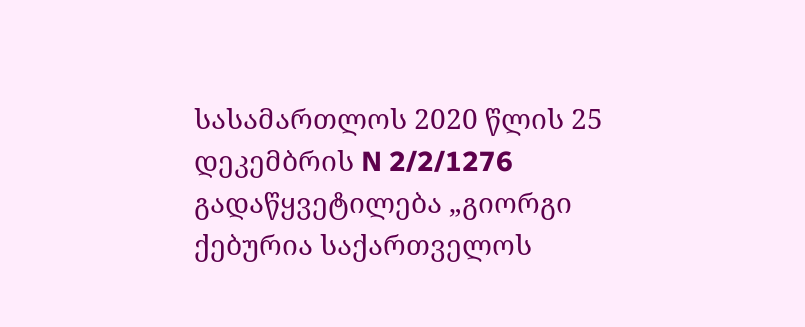სასამართლოს 2020 წლის 25 დეკემბრის N 2/2/1276 გადაწყვეტილება „გიორგი ქებურია საქართველოს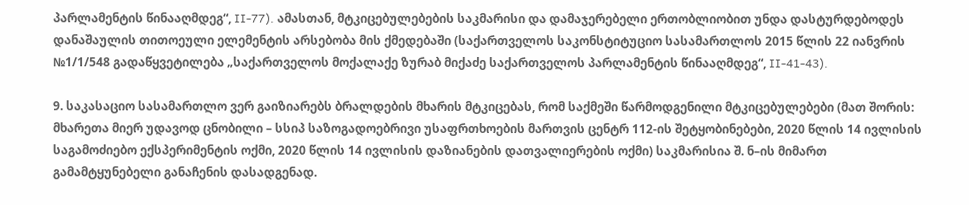პარლამენტის წინააღმდეგ“, II-77). ამასთან, მტკიცებულებების საკმარისი და დამაჯერებელი ერთობლიობით უნდა დასტურდებოდეს დანაშაულის თითოეული ელემენტის არსებობა მის ქმედებაში (საქართველოს საკონსტიტუციო სასამართლოს 2015 წლის 22 იანვრის №1/1/548 გადაწყვეტილება „საქართველოს მოქალაქე ზურაბ მიქაძე საქართველოს პარლამენტის წინააღმდეგ“, II-41-43).

9. საკასაციო სასამართლო ვერ გაიზიარებს ბრალდების მხარის მტკიცებას, რომ საქმეში წარმოდგენილი მტკიცებულებები (მათ შორის: მხარეთა მიერ უდავოდ ცნობილი – სსიპ საზოგადოებრივი უსაფრთხოების მართვის ცენტრ 112-ის შეტყობინებები, 2020 წლის 14 ივლისის საგამოძიებო ექსპერიმენტის ოქმი, 2020 წლის 14 ივლისის დაზიანების დათვალიერების ოქმი) საკმარისია შ. ნ–ის მიმართ გამამტყუნებელი განაჩენის დასადგენად.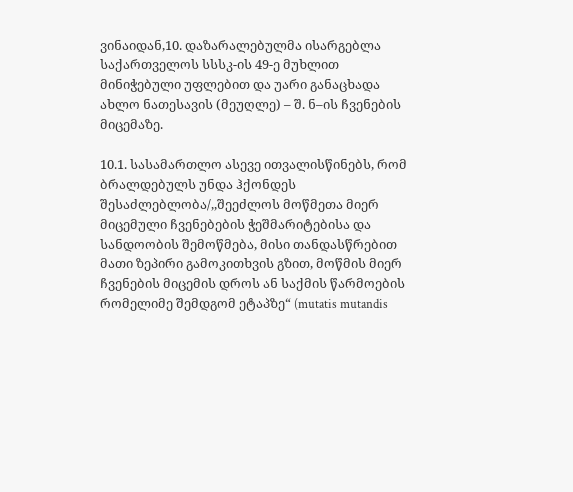ვინაიდან,10. დაზარალებულმა ისარგებლა საქართველოს სსსკ-ის 49-ე მუხლით მინიჭებული უფლებით და უარი განაცხადა ახლო ნათესავის (მეუღლე) – შ. ნ–ის ჩვენების მიცემაზე.

10.1. სასამართლო ასევე ითვალისწინებს, რომ ბრალდებულს უნდა ჰქონდეს შესაძლებლობა/,,შეეძლოს მოწმეთა მიერ მიცემული ჩვენებების ჭეშმარიტებისა და სანდოობის შემოწმება, მისი თანდასწრებით მათი ზეპირი გამოკითხვის გზით, მოწმის მიერ ჩვენების მიცემის დროს ან საქმის წარმოების რომელიმე შემდგომ ეტაპზე“ (mutatis mutandis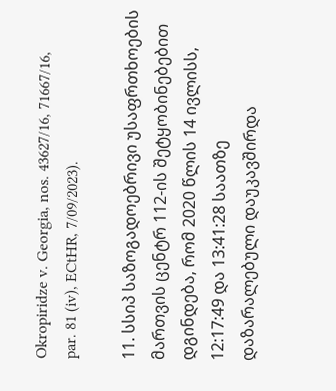Okropiridze v. Georgia, nos. 43627/16, 71667/16, par. 81 (iv), ECtHR, 7/09/2023).

11. სსიპ საზოგადოებრივი უსაფრთხოების მართვის ცენტრ 112-ის შეტყობინებებით დგინდება, რომ 2020 წლის 14 ივლისს, 12:17:49 და 13:41:28 საათზე დაზარალებული დაუკავშირდა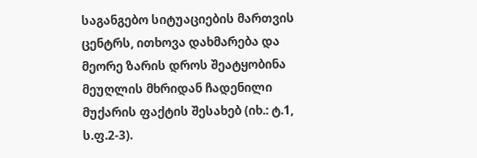საგანგებო სიტუაციების მართვის ცენტრს, ითხოვა დახმარება და მეორე ზარის დროს შეატყობინა მეუღლის მხრიდან ჩადენილი მუქარის ფაქტის შესახებ (იხ.: ტ.1, ს.ფ.2-3).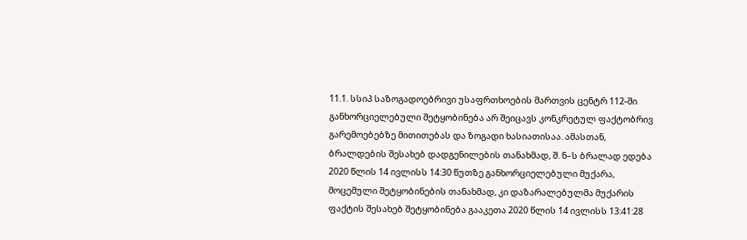11.1. სსიპ საზოგადოებრივი უსაფრთხოების მართვის ცენტრ 112-ში განხორციელებული შეტყობინება არ შეიცავს კონკრეტულ ფაქტობრივ გარემოებებზე მითითებას და ზოგადი ხასიათისაა. ამასთან, ბრალდების შესახებ დადგენილების თანახმად, შ. ნ–ს ბრალად ედება 2020 წლის 14 ივლისს 14:30 წუთზე განხორციელებული მუქარა, მოცემული შეტყობინების თანახმად, კი დაზარალებულმა მუქარის ფაქტის შესახებ შეტყობინება გააკეთა 2020 წლის 14 ივლისს 13:41:28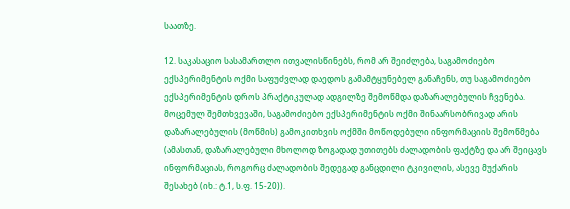საათზე.

12. საკასაციო სასამართლო ითვალისწინებს, რომ არ შეიძლება, საგამოძიებო ექსპერიმენტის ოქმი საფუძვლად დაედოს გამამტყუნებელ განაჩენს, თუ საგამოძიებო ექსპერიმენტის დროს პრაქტიკულად ადგილზე შემოწმდა დაზარალებულის ჩვენება. მოცემულ შემთხვევაში, საგამოძიებო ექსპერიმენტის ოქმი შინაარსობრივად არის დაზარალებულის (მოწმის) გამოკითხვის ოქმში მოწოდებული ინფორმაციის შემოწმება (ამასთან, დაზარალებული მხოლოდ ზოგადად უთითებს ძალადობის ფაქტზე და არ შეიცავს ინფორმაციას, როგორც ძალადობის შედეგად განცდილი ტკივილის, ასევე მუქარის შესახებ (იხ.: ტ.1, ს.ფ. 15-20)).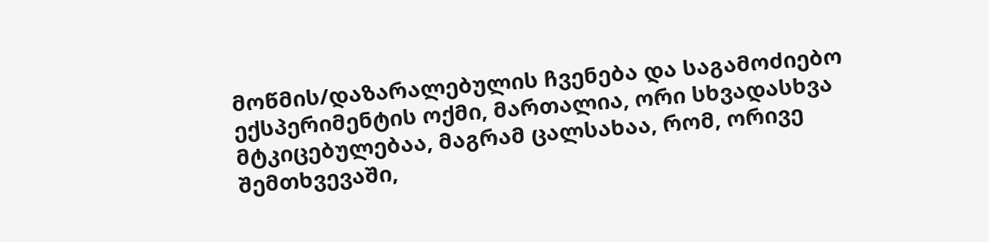მოწმის/დაზარალებულის ჩვენება და საგამოძიებო ექსპერიმენტის ოქმი, მართალია, ორი სხვადასხვა მტკიცებულებაა, მაგრამ ცალსახაა, რომ, ორივე შემთხვევაში,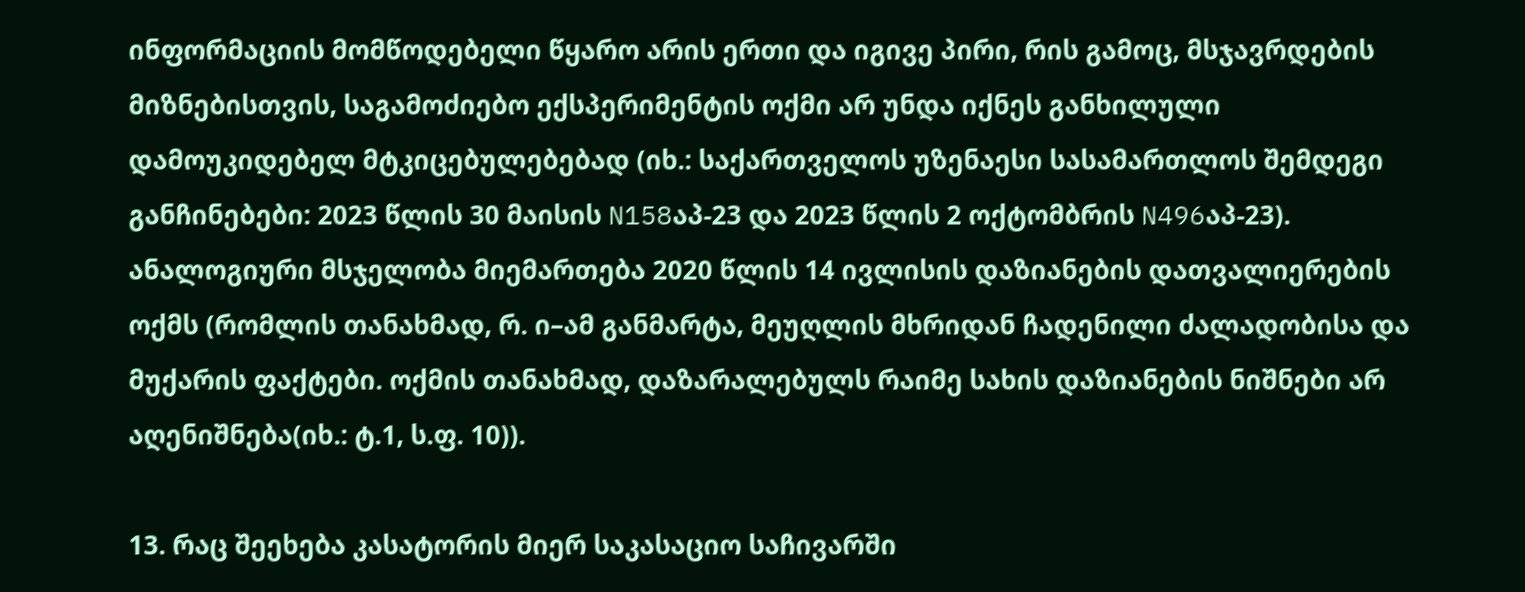ინფორმაციის მომწოდებელი წყარო არის ერთი და იგივე პირი, რის გამოც, მსჯავრდების მიზნებისთვის, საგამოძიებო ექსპერიმენტის ოქმი არ უნდა იქნეს განხილული დამოუკიდებელ მტკიცებულებებად (იხ.: საქართველოს უზენაესი სასამართლოს შემდეგი განჩინებები: 2023 წლის 30 მაისის N158აპ-23 და 2023 წლის 2 ოქტომბრის N496აპ-23). ანალოგიური მსჯელობა მიემართება 2020 წლის 14 ივლისის დაზიანების დათვალიერების ოქმს (რომლის თანახმად, რ. ი–ამ განმარტა, მეუღლის მხრიდან ჩადენილი ძალადობისა და მუქარის ფაქტები. ოქმის თანახმად, დაზარალებულს რაიმე სახის დაზიანების ნიშნები არ აღენიშნება(იხ.: ტ.1, ს.ფ. 10)).

13. რაც შეეხება კასატორის მიერ საკასაციო საჩივარში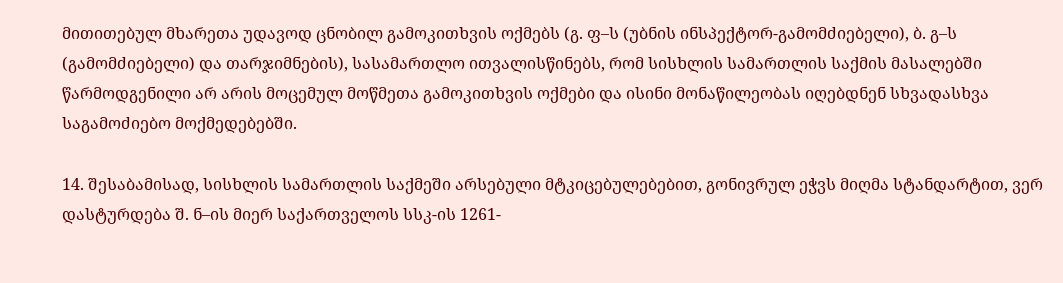მითითებულ მხარეთა უდავოდ ცნობილ გამოკითხვის ოქმებს (გ. ფ–ს (უბნის ინსპექტორ-გამომძიებელი), ბ. გ–ს (გამომძიებელი) და თარჯიმნების), სასამართლო ითვალისწინებს, რომ სისხლის სამართლის საქმის მასალებში წარმოდგენილი არ არის მოცემულ მოწმეთა გამოკითხვის ოქმები და ისინი მონაწილეობას იღებდნენ სხვადასხვა საგამოძიებო მოქმედებებში.

14. შესაბამისად, სისხლის სამართლის საქმეში არსებული მტკიცებულებებით, გონივრულ ეჭვს მიღმა სტანდარტით, ვერ დასტურდება შ. ნ–ის მიერ საქართველოს სსკ-ის 1261-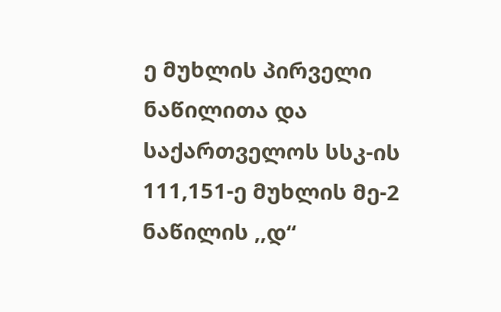ე მუხლის პირველი ნაწილითა და საქართველოს სსკ-ის 111,151-ე მუხლის მე-2 ნაწილის ,,დ“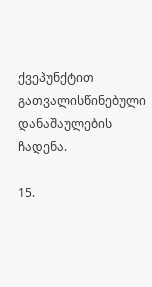ქვეპუნქტით გათვალისწინებული დანაშაულების ჩადენა.

15.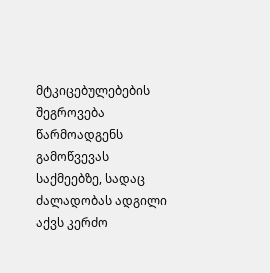მტკიცებულებების შეგროვება წარმოადგენს გამოწვევას საქმეებზე, სადაც ძალადობას ადგილი აქვს კერძო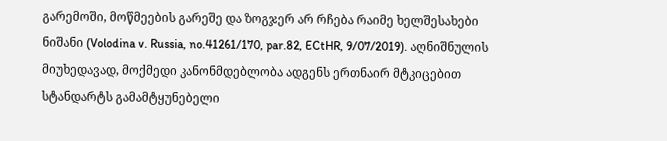გარემოში, მოწმეების გარეშე და ზოგჯერ არ რჩება რაიმე ხელშესახები ნიშანი (Volodina v. Russia, no.41261/170, par.82, ECtHR, 9/07/2019). აღნიშნულის მიუხედავად, მოქმედი კანონმდებლობა ადგენს ერთნაირ მტკიცებით სტანდარტს გამამტყუნებელი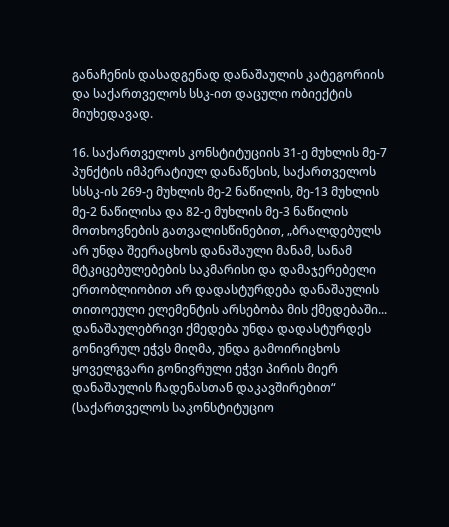განაჩენის დასადგენად დანაშაულის კატეგორიის და საქართველოს სსკ-ით დაცული ობიექტის მიუხედავად.

16. საქართველოს კონსტიტუციის 31-ე მუხლის მე-7 პუნქტის იმპერატიულ დანაწესის, საქართველოს სსსკ-ის 269-ე მუხლის მე-2 ნაწილის, მე-13 მუხლის მე-2 ნაწილისა და 82-ე მუხლის მე-3 ნაწილის მოთხოვნების გათვალისწინებით, „ბრალდებულს არ უნდა შეერაცხოს დანაშაული მანამ, სანამ მტკიცებულებების საკმარისი და დამაჯერებელი ერთობლიობით არ დადასტურდება დანაშაულის თითოეული ელემენტის არსებობა მის ქმედებაში... დანაშაულებრივი ქმედება უნდა დადასტურდეს გონივრულ ეჭვს მიღმა, უნდა გამოირიცხოს ყოველგვარი გონივრული ეჭვი პირის მიერ დანაშაულის ჩადენასთან დაკავშირებით“ (საქართველოს საკონსტიტუციო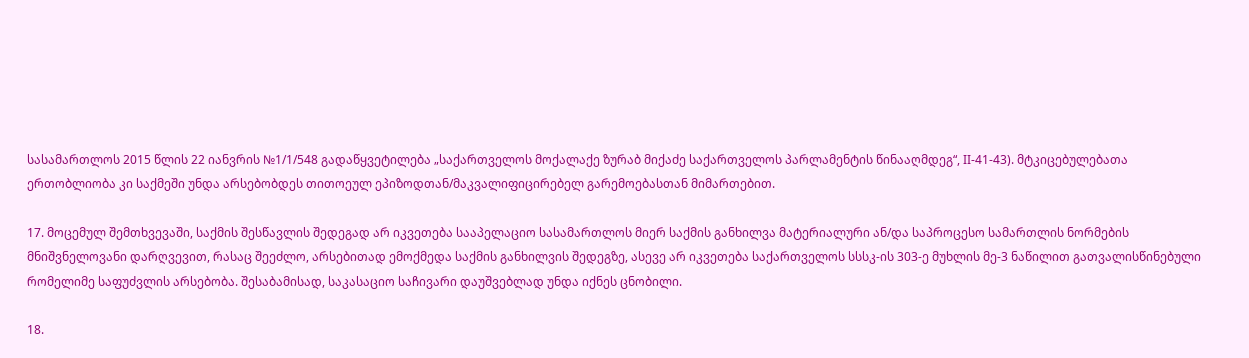სასამართლოს 2015 წლის 22 იანვრის №1/1/548 გადაწყვეტილება „საქართველოს მოქალაქე ზურაბ მიქაძე საქართველოს პარლამენტის წინააღმდეგ“, II-41-43). მტკიცებულებათა ერთობლიობა კი საქმეში უნდა არსებობდეს თითოეულ ეპიზოდთან/მაკვალიფიცირებელ გარემოებასთან მიმართებით.

17. მოცემულ შემთხვევაში, საქმის შესწავლის შედეგად არ იკვეთება სააპელაციო სასამართლოს მიერ საქმის განხილვა მატერიალური ან/და საპროცესო სამართლის ნორმების მნიშვნელოვანი დარღვევით, რასაც შეეძლო, არსებითად ემოქმედა საქმის განხილვის შედეგზე, ასევე არ იკვეთება საქართველოს სსსკ-ის 303-ე მუხლის მე-3 ნაწილით გათვალისწინებული რომელიმე საფუძვლის არსებობა. შესაბამისად, საკასაციო საჩივარი დაუშვებლად უნდა იქნეს ცნობილი.

18.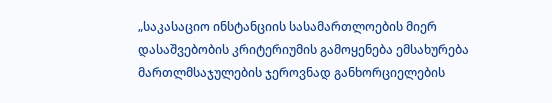„საკასაციო ინსტანციის სასამართლოების მიერ დასაშვებობის კრიტერიუმის გამოყენება ემსახურება მართლმსაჯულების ჯეროვნად განხორციელების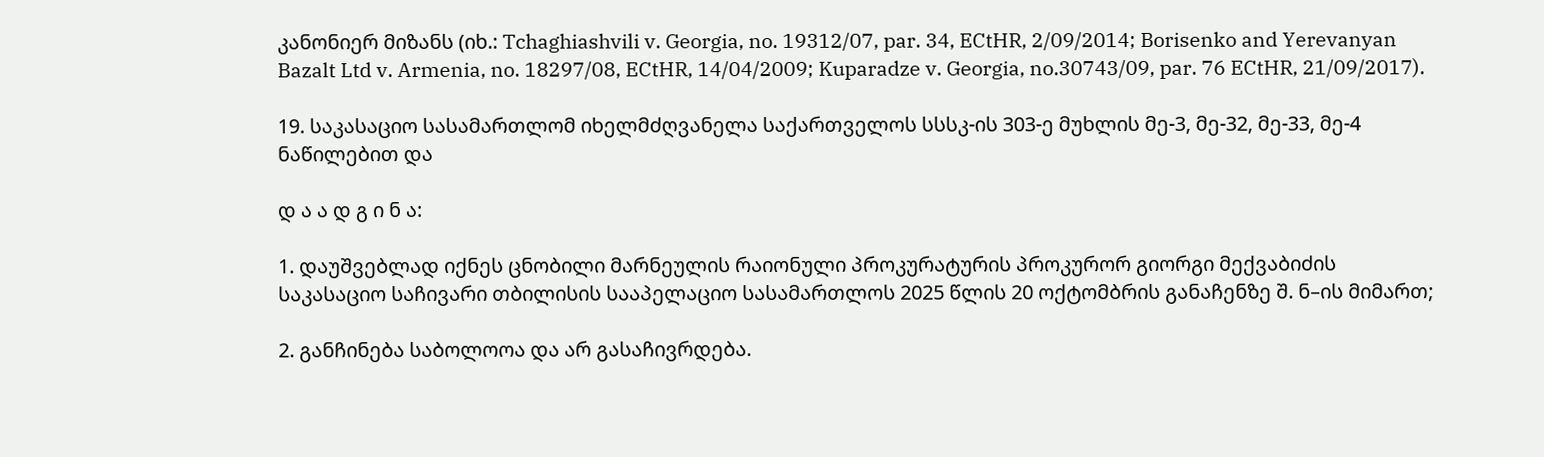კანონიერ მიზანს (იხ.: Tchaghiashvili v. Georgia, no. 19312/07, par. 34, ECtHR, 2/09/2014; Borisenko and Yerevanyan Bazalt Ltd v. Armenia, no. 18297/08, ECtHR, 14/04/2009; Kuparadze v. Georgia, no.30743/09, par. 76 ECtHR, 21/09/2017).

19. საკასაციო სასამართლომ იხელმძღვანელა საქართველოს სსსკ-ის 303-ე მუხლის მე-3, მე-32, მე-33, მე-4 ნაწილებით და

დ ა ა დ გ ი ნ ა:

1. დაუშვებლად იქნეს ცნობილი მარნეულის რაიონული პროკურატურის პროკურორ გიორგი მექვაბიძის საკასაციო საჩივარი თბილისის სააპელაციო სასამართლოს 2025 წლის 20 ოქტომბრის განაჩენზე შ. ნ–ის მიმართ;

2. განჩინება საბოლოოა და არ გასაჩივრდება.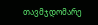თავმჯდომარე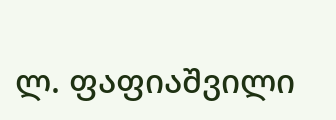ლ. ფაფიაშვილი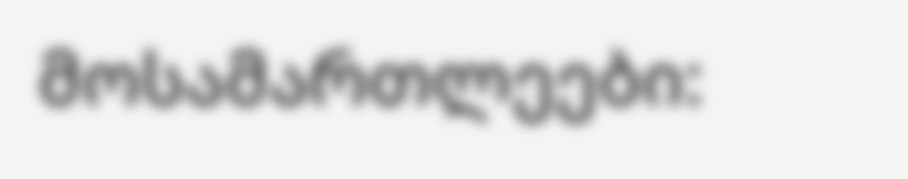მოსამართლეები: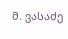მ. ვასაძე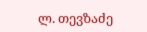ლ. თევზაძე